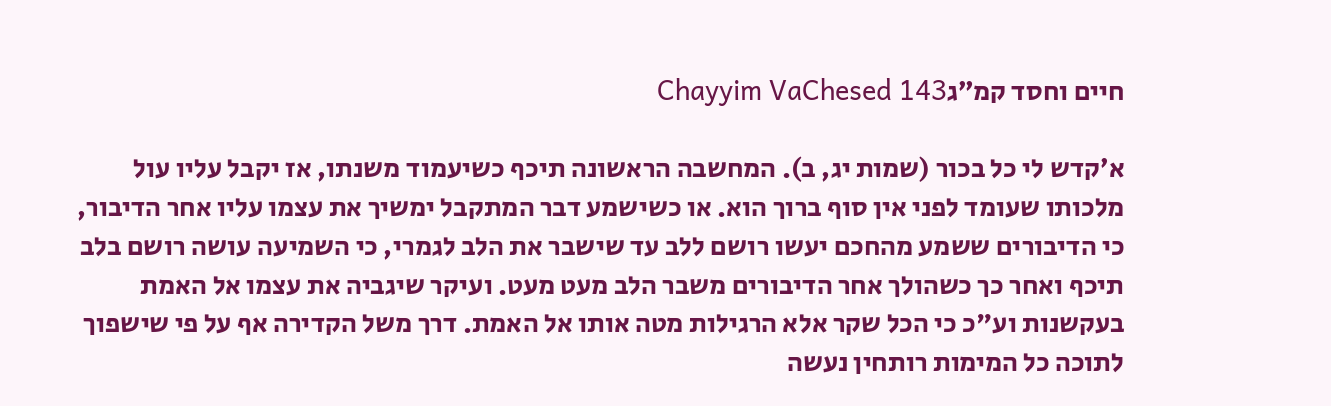חיים וחסד קמ״גChayyim VaChesed 143

א׳קדש לי כל בכור (שמות יג, ב). המחשבה הראשונה תיכף כשיעמוד משנתו, אז יקבל עליו עול מלכותו שעומד לפני אין סוף ברוך הוא. או כשישמע דבר המתקבל ימשיך את עצמו עליו אחר הדיבור, כי הדיבורים ששמע מהחכם יעשו רושם ללב עד שישבר את הלב לגמרי, כי השמיעה עושה רושם בלב תיכף ואחר כך כשהולך אחר הדיבורים משבר הלב מעט מעט. ועיקר שיגביה את עצמו אל האמת בעקשנות וע"כ כי הכל שקר אלא הרגילות מטה אותו אל האמת. דרך משל הקדירה אף על פי שישפוך לתוכה כל המימות רותחין נעשה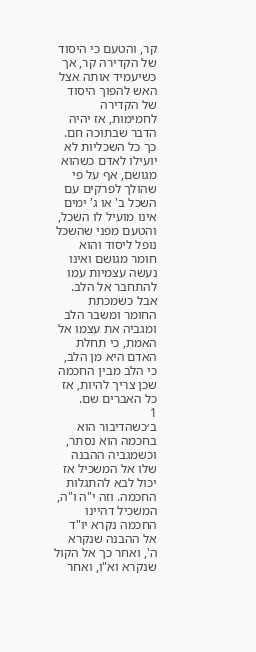קר, והטעם כי היסוד של הקדירה קר, אך כשיעמיד אותה אצל האש להפוך היסוד של הקדירה לחמימות, אז יהיה הדבר שבתוכה חם. כך כל השכליות לא יועילו לאדם כשהוא מגושם, אף על פי שהולך לפרקים עם השכל ב' או ג' ימים אינו מועיל לו השכל, והטעם מפני שהשכל נופל ליסוד והוא חומר מגושם ואינו נעשה עצמיות עמו להתחבר אל הלב. אבל כשמכתת החומר ומשבר הלב ומגביה את עצמו אל האמת, כי תחלת האדם היא מן הלב, כי הלב מבין החכמה שכן צריך להיות, אז כל האברים שם.
1
ב׳כשהדיבור הוא בחכמה הוא נסתר, וכשמגביה ההבנה שלו אל המשכיל אז יכול לבא להתגלות החכמה. וזה י"ה ו"ה, המשכיל דהיינו החכמה נקרא יו"ד אל ההבנה שנקרא ה', ואחר כך אל הקול שנקרא וא"ו, ואחר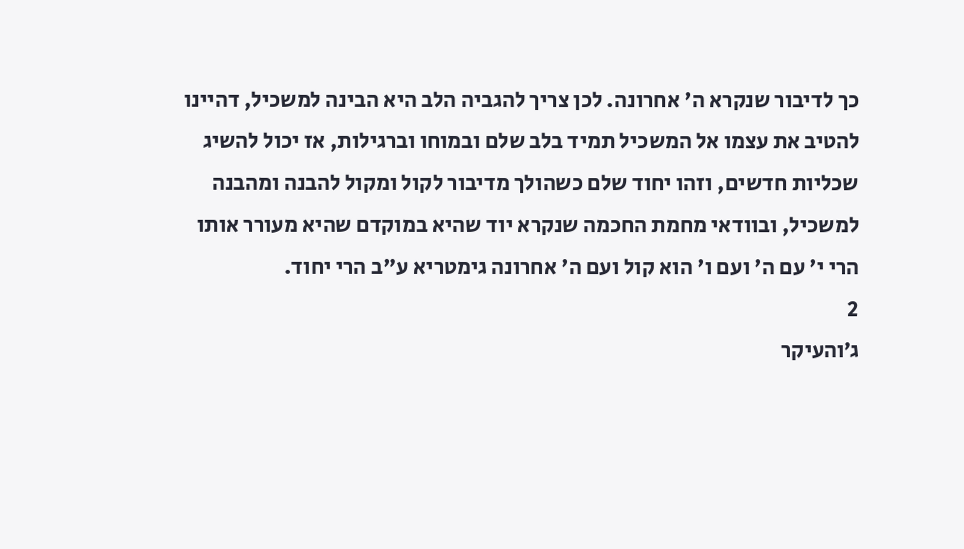כך לדיבור שנקרא ה' אחרונה. לכן צריך להגביה הלב היא הבינה למשכיל, דהיינו להטיב את עצמו אל המשכיל תמיד בלב שלם ובמוחו וברגילות, אז יכול להשיג שכליות חדשים, וזהו יחוד שלם כשהולך מדיבור לקול ומקול להבנה ומהבנה למשכיל, ובוודאי מחמת החכמה שנקרא יוד שהיא במוקדם שהיא מעורר אותו הרי י' עם ה' ועם ו' הוא קול ועם ה' אחרונה גימטריא ע"ב הרי יחוד.
2
ג׳והעיקר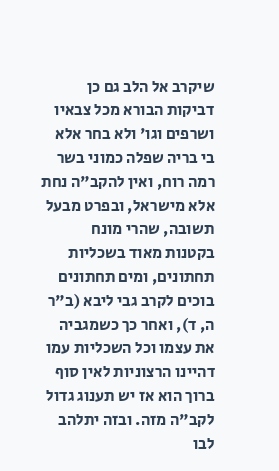שיקרב אל הלב גם כן דביקות הבורא מכל צבאיו ושרפים וגו' ולא בחר אלא בי בריה שפלה כמוני בשר רמה רוח, ואין להקב"ה נחת אלא מישראל, ובפרט מבעל תשובה, שהרי מונח בקטנות מאוד בשכליות תחתונים, ומים תחתונים בוכים לקרב גבי ליבא (ב"ר ה, ד), ואחר כך כשמגביה את עצמו וכל השכליות עמו דהיינו הרצוניות לאין סוף ברוך הוא אז יש תענוג גדול לקב"ה מזה. ובזה יתלהב לבו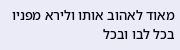מאוד לאהוב אותו ולירא מפניו בכל לבו ובכל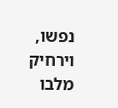נפשו, וירחיק מלבו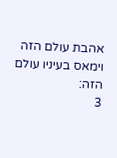אהבת עולם הזה וימאס בעיניו עולם הזה:
3